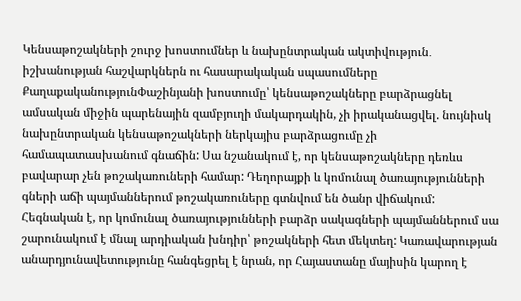Կենսաթոշակների շուրջ խոստումներ և նախընտրական ակտիվություն․ իշխանության հաշվարկներն ու հասարակական սպասումները
ՔաղաքականությունՓաշինյանի խոստումը՝ կենսաթոշակները բարձրացնել ամսական միջին պարենային զամբյուղի մակարդակին, չի իրականացվել. նույնիսկ նախընտրական կենսաթոշակների ներկայիս բարձրացումը չի համապատասխանում գնաճին: Սա նշանակում է, որ կենսաթոշակները դեռևս բավարար չեն թոշակառուների համար: Դեղորայքի և կոմունալ ծառայությունների գների աճի պայմաններում թոշակառուները գտնվում են ծանր վիճակում: Հեգնական է, որ կոմունալ ծառայությունների բարձր սակագների պայմաններում սա շարունակում է մնալ արդիական խնդիր՝ թոշակների հետ մեկտեղ: Կառավարության անարդյունավետությունը հանգեցրել է նրան, որ Հայաստանը մայիսին կարող է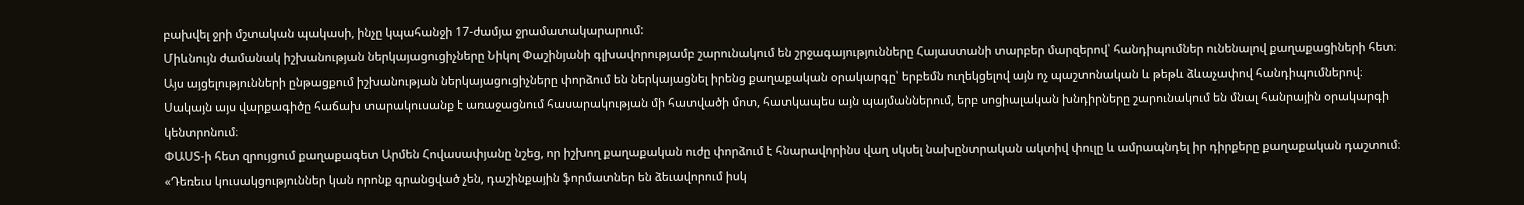բախվել ջրի մշտական պակասի, ինչը կպահանջի 17-ժամյա ջրամատակարարում:
Միևնույն ժամանակ իշխանության ներկայացուցիչները Նիկոլ Փաշինյանի գլխավորությամբ շարունակում են շրջագայությունները Հայաստանի տարբեր մարզերով՝ հանդիպումներ ունենալով քաղաքացիների հետ։ Այս այցելությունների ընթացքում իշխանության ներկայացուցիչները փորձում են ներկայացնել իրենց քաղաքական օրակարգը՝ երբեմն ուղեկցելով այն ոչ պաշտոնական և թեթև ձևաչափով հանդիպումներով։ Սակայն այս վարքագիծը հաճախ տարակուսանք է առաջացնում հասարակության մի հատվածի մոտ, հատկապես այն պայմաններում, երբ սոցիալական խնդիրները շարունակում են մնալ հանրային օրակարգի կենտրոնում։
ՓԱՍՏ-ի հետ զրույցում քաղաքագետ Արմեն Հովասափյանը նշեց, որ իշխող քաղաքական ուժը փորձում է հնարավորինս վաղ սկսել նախընտրական ակտիվ փուլը և ամրապնդել իր դիրքերը քաղաքական դաշտում։
«Դեռեւս կուսակցություններ կան որոնք գրանցված չեն, դաշինքային ֆորմատներ են ձեւավորում իսկ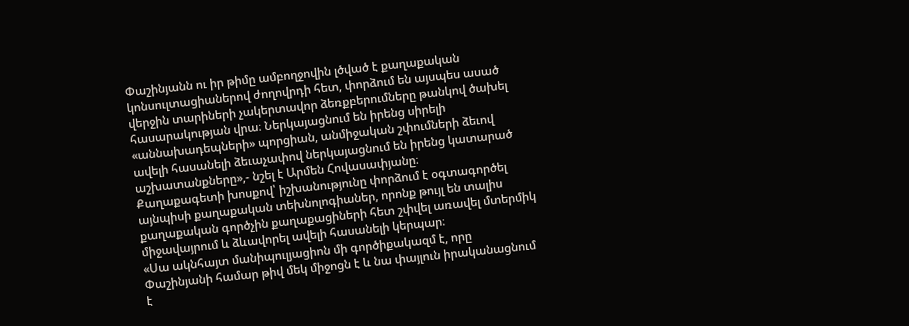Փաշինյանն ու իր թիմը ամբողջովին լծված է քաղաքական կոնսուլտացիաներով ժողովրդի հետ, փորձում են այսպես ասած վերջին տարիների չակերտավոր ձեռքբերումները թանկով ծախել հասարակության վրա։ Ներկայացնում են իրենց սիրելի «աննախադեպների» պորցիան, անմիջական շփումների ձեւով ավելի հասանելի ձեւաչափով ներկայացնում են իրենց կատարած աշխատանքները»,- նշել է Արմեն Հովասափյանը։
Քաղաքագետի խոսքով՝ իշխանությունը փորձում է օգտագործել այնպիսի քաղաքական տեխնոլոգիաներ, որոնք թույլ են տալիս քաղաքական գործչին քաղաքացիների հետ շփվել առավել մտերմիկ միջավայրում և ձևավորել ավելի հասանելի կերպար։
«Սա ակնհայտ մանիպուլյացիոն մի գործիքակազմ է, որը Փաշինյանի համար թիվ մեկ միջոցն է և նա փայլուն իրականացնում է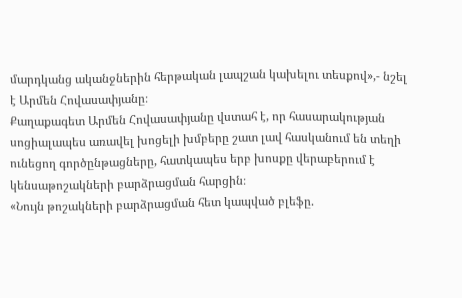մարդկանց ականջներին հերթական լապշան կախելու տեսքով»,- նշել է Արմեն Հովասափյանը։
Քաղաքագետ Արմեն Հովասափյանը վստահ է, որ հասարակության սոցիալապես առավել խոցելի խմբերը շատ լավ հասկանում են տեղի ունեցող գործընթացները, հատկապես երբ խոսքը վերաբերում է կենսաթոշակների բարձրացման հարցին։
«Նույն թոշակների բարձրացման հետ կապված բլեֆը.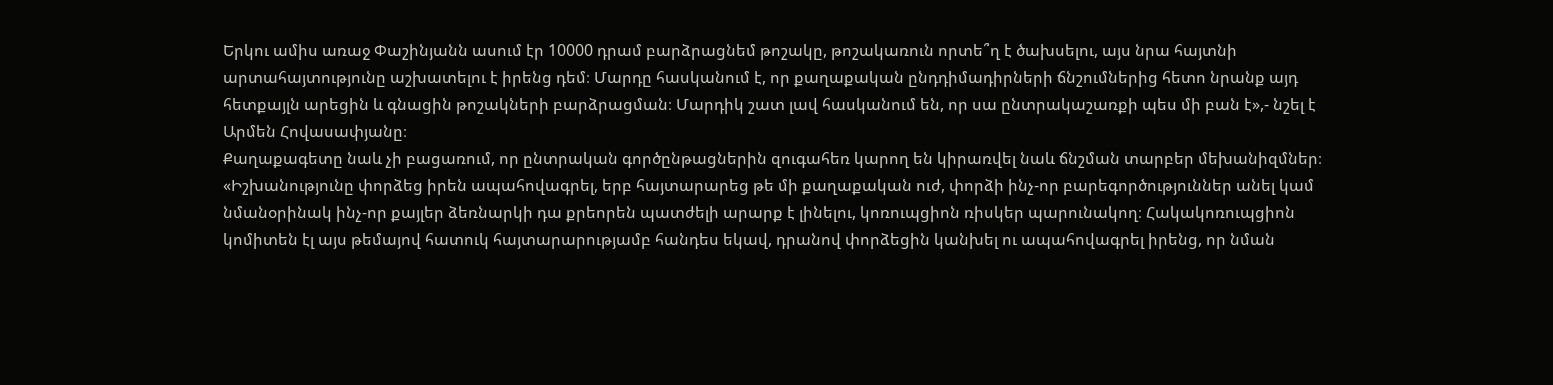Երկու ամիս առաջ Փաշինյանն ասում էր 10000 դրամ բարձրացնեմ թոշակը, թոշակառուն որտե՞ղ է ծախսելու, այս նրա հայտնի արտահայտությունը աշխատելու է իրենց դեմ։ Մարդը հասկանում է, որ քաղաքական ընդդիմադիրների ճնշումներից հետո նրանք այդ հետքայլն արեցին և գնացին թոշակների բարձրացման։ Մարդիկ շատ լավ հասկանում են, որ սա ընտրակաշառքի պես մի բան է»,- նշել է Արմեն Հովասափյանը։
Քաղաքագետը նաև չի բացառում, որ ընտրական գործընթացներին զուգահեռ կարող են կիրառվել նաև ճնշման տարբեր մեխանիզմներ։
«Իշխանությունը փորձեց իրեն ապահովագրել, երբ հայտարարեց թե մի քաղաքական ուժ, փորձի ինչ-որ բարեգործություններ անել կամ նմանօրինակ ինչ-որ քայլեր ձեռնարկի դա քրեորեն պատժելի արարք է լինելու, կոռուպցիոն ռիսկեր պարունակող։ Հակակոռուպցիոն կոմիտեն էլ այս թեմայով հատուկ հայտարարությամբ հանդես եկավ, դրանով փորձեցին կանխել ու ապահովագրել իրենց, որ նման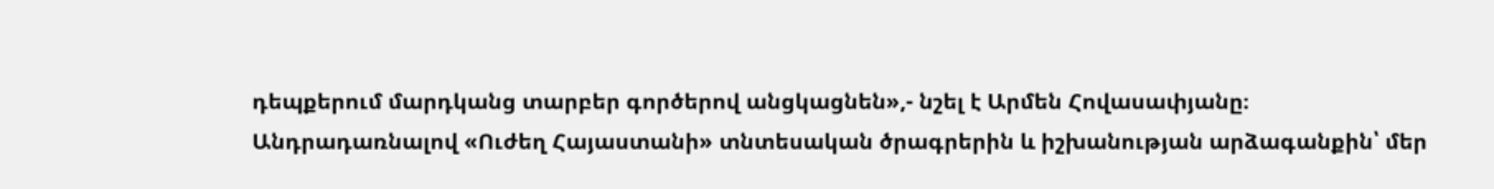դեպքերում մարդկանց տարբեր գործերով անցկացնեն»,- նշել է Արմեն Հովասափյանը։
Անդրադառնալով «Ուժեղ Հայաստանի» տնտեսական ծրագրերին և իշխանության արձագանքին՝ մեր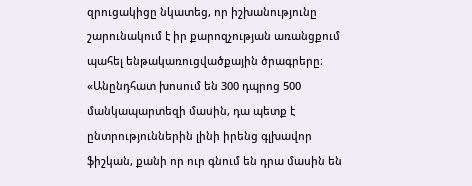զրուցակիցը նկատեց, որ իշխանությունը շարունակում է իր քարոզչության առանցքում պահել ենթակառուցվածքային ծրագրերը։
«Անընդհատ խոսում են 300 դպրոց 500 մանկապարտեզի մասին, դա պետք է ընտրություններին լինի իրենց գլխավոր ֆիշկան, քանի որ ուր գնում են դրա մասին են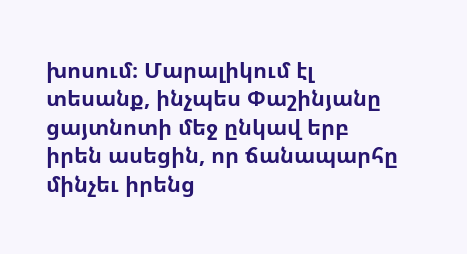խոսում։ Մարալիկում էլ տեսանք, ինչպես Փաշինյանը ցայտնոտի մեջ ընկավ երբ իրեն ասեցին, որ ճանապարհը մինչեւ իրենց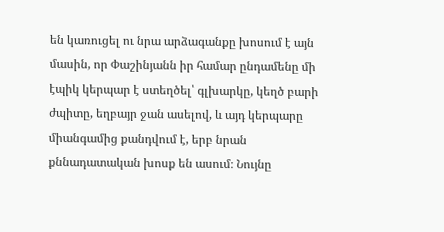են կառուցել ու նրա արձագանքը խոսում է այն մասին, որ Փաշինյանն իր համար ընդամենը մի էպիկ կերպար է ստեղծել՝ գլխարկը, կեղծ բարի ժպիտը, եղբայր ջան ասելով, և այդ կերպարը միանգամից քանդվում է, երբ նրան քննադատական խոսք են ասում։ Նույնը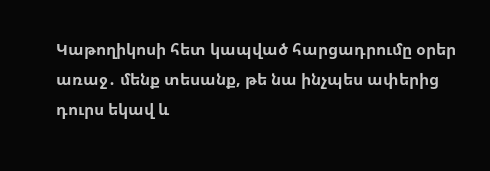Կաթողիկոսի հետ կապված հարցադրումը օրեր առաջ․ մենք տեսանք, թե նա ինչպես ափերից դուրս եկավ և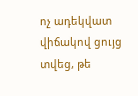ոչ ադեկվատ վիճակով ցույց տվեց, թե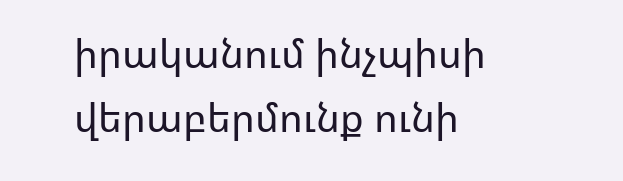իրականում ինչպիսի վերաբերմունք ունի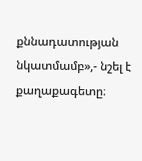քննադատության նկատմամբ»,- նշել է քաղաքագետը։